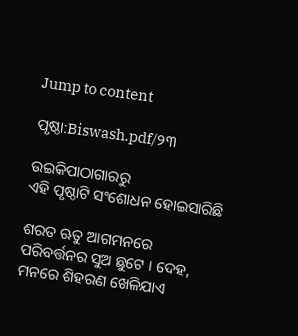Jump to content

ପୃଷ୍ଠା:Biswash.pdf/୨୩

ଉଇକିପାଠାଗାର‌ରୁ
ଏହି ପୃଷ୍ଠାଟି ସଂଶୋଧନ ହୋଇସାରିଛି

ଶରତ ଋତୁ ଆଗମନରେ ପରିବର୍ତ୍ତନର ସୁଅ ଛୁଟେ । ଦେହ, ମନରେ ଶିହରଣ ଖେଳିଯାଏ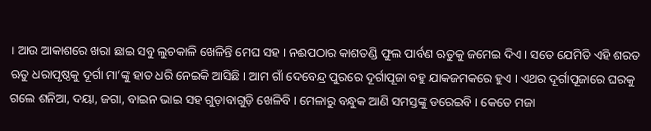। ଆଉ ଆକାଶରେ ଖରା ଛାଇ ସବୁ ଲୁଚକାଳି ଖେଳିନ୍ତି ମେଘ ସହ । ନଈପଠାର କାଶତଣ୍ଡି ଫୁଲ ପାର୍ବଣ ଋତୁକୁ ଜମେଇ ଦିଏ । ସତେ ଯେମିତି ଏହି ଶରତ ଋତୁ ଧରାପୃଷ୍ଠକୁ ଦୂର୍ଗା ମା’ଙ୍କୁ ହାତ ଧରି ନେଇକି ଆସିଛି । ଆମ ଗାଁ ଦେବେନ୍ଦ୍ର ପୁରରେ ଦୂର୍ଗାପୂଜା ବହୁ ଯାକଜମକରେ ହୁଏ । ଏଥର ଦୂର୍ଗାପୂଜାରେ ଘରକୁ ଗଲେ ଶନିଆ, ଦୟା, ଜଗା, ବାଇନ ଭାଇ ସହ ଗୁଡ଼ାବାଗୁଡ଼ି ଖେଳିବି । ମେଳାରୁ ବନ୍ଧୁକ ଆଣି ସମସ୍ତଙ୍କୁ ଡରେଇବି । କେତେ ମଜା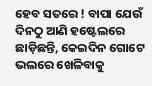ହେବ ସତରେ ! ବାପା ଯେଉଁ ଦିନଠୁ ଆଣି ହଷ୍ଟେଲରେ ଛାଡ଼ିଛନ୍ତି, କେଇଦିନ ଗୋଟେ ଭଲରେ ଖେଳିବାକୁ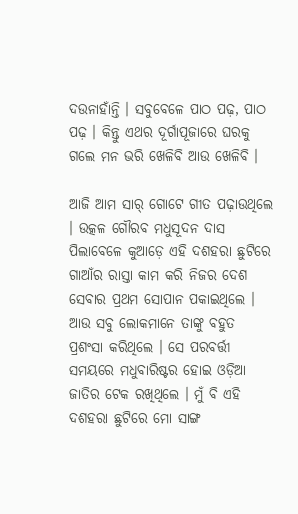ଦଉନାହାଁନ୍ତି । ସବୁବେଳେ ପାଠ ପଢ଼, ପାଠ ପଢ଼ । କିନ୍ତୁ ଏଥର ଦୂର୍ଗାପୂଜାରେ ଘରକୁ ଗଲେ ମନ ଭରି ଖେଳିବି ଆଉ ଖେଳିବି ।

ଆଜି ଆମ ସାର୍ ଗୋଟେ ଗୀତ ପଢ଼ାଉଥିଲେ । ଉତ୍କଳ ଗୌରବ ମଧୁସୂଦନ ଦାସ ପିଲାବେଳେ କୁଆଡ଼େ ଏହି ଦଶହରା ଛୁଟିରେ ଗାଆଁର ରାସ୍ତା କାମ କରି ନିଜର ଦେଶ ସେବାର ପ୍ରଥମ ସୋପାନ ପକାଇଥିଲେ । ଆଉ ସବୁ ଲୋକମାନେ ତାଙ୍କୁ ବହୁତ ପ୍ରଶଂସା କରିଥିଲେ । ସେ ପରବର୍ତ୍ତୀ ସମୟରେ ମଧୁବାରିଷ୍ଟର ହୋଇ ଓଡ଼ିଆ ଜାତିର ଟେକ ରଖିଥିଲେ । ମୁଁ ବି ଏହି ଦଶହରା ଛୁଟିରେ ମୋ ସାଙ୍ଗ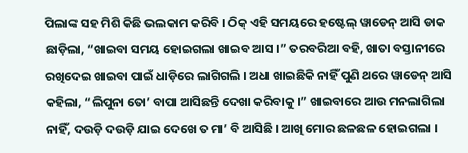ପିଲାଙ୍କ ସହ ମିଶି କିଛି ଭଲକାମ କରିବି । ଠିକ୍ ଏହି ସମୟରେ ହଷ୍ଟେଲ୍ ୱାଡେନ୍ ଆସି ଡାକ ଛାଡ଼ିଲା, “ଖାଇବା ସମୟ ହୋଇଗଲା ଖାଇବ ଆସ ।” ତରବରିଆ ବହି, ଖାତା ବସ୍ତାନୀରେ ରଖିଦେଇ ଖାଇବା ପାଇଁ ଧାଡ଼ିରେ ଲାଗିଗଲି । ଅଧା ଖାଇଛିକି ନାହିଁ ପୁଣି ଥରେ ୱାଡେନ୍ ଆସି କହିଲା, “ଲିପୁନା ତୋ’ ବାପା ଆସିଛନ୍ତି ଦେଖା କରିବାକୁ ।” ଖାଇବାରେ ଆଉ ମନଲାଗିଲା ନାହିଁ, ଦଉଡ଼ି ଦଉଡ଼ି ଯାଇ ଦେଖେ ତ ମା’ ବି ଆସିଛି । ଆଖି ମୋର ଛଳଛଳ ହୋଇଗଲା ।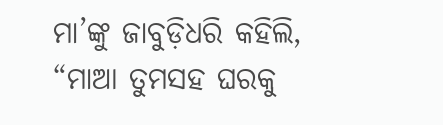ମା’ଙ୍କୁ ଜାବୁଡ଼ିଧରି କହିଲି, “ମାଆ ତୁମସହ ଘରକୁ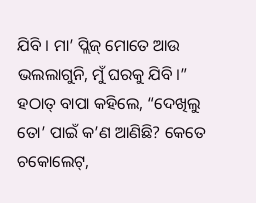ଯିବି । ମା’ ପ୍ଲିଜ୍ ମୋତେ ଆଉ ଭଲଲାଗୁନି, ମୁଁ ଘରକୁ ଯିବି ।” ହଠାତ୍ ବାପା କହିଲେ, “ଦେଖିଲୁ ତୋ’ ପାଇଁ କ’ଣ ଆଣିଛି? କେତେ ଚକୋଲେଟ୍,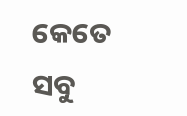କେତେ ସବୁ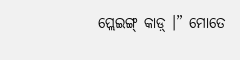ପ୍ଲେଇଙ୍ଗ୍ କାଡ଼୍ ।” ମୋତେ